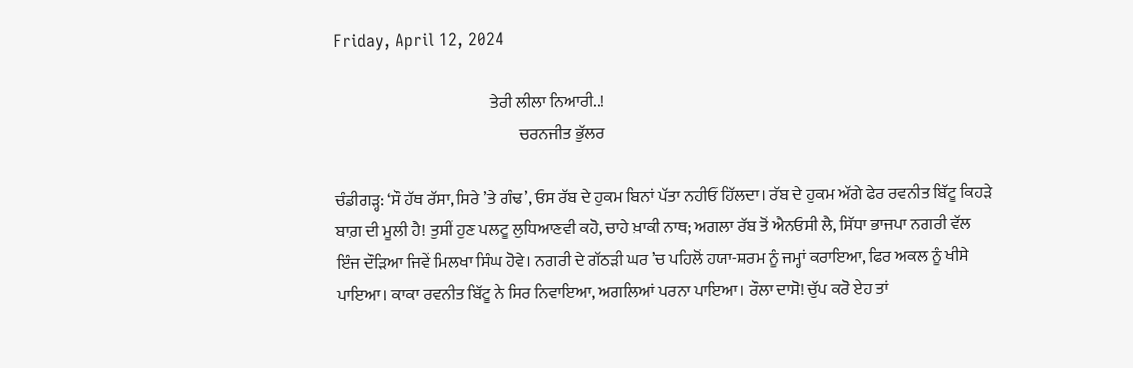Friday, April 12, 2024

                                                ਤੇਰੀ ਲੀਲਾ ਨਿਆਰੀ..!
                                                         ਚਰਨਜੀਤ ਭੁੱਲਰ

ਚੰਡੀਗੜ੍ਹ: ‘ਸੌ ਹੱਥ ਰੱਸਾ, ਸਿਰੇ ’ਤੇ ਗੰਢ’, ਓਸ ਰੱਬ ਦੇ ਹੁਕਮ ਬਿਨਾਂ ਪੱਤਾ ਨਹੀਓਂ ਹਿੱਲਦਾ। ਰੱਬ ਦੇ ਹੁਕਮ ਅੱਗੇ ਫੇਰ ਰਵਨੀਤ ਬਿੱਟੂ ਕਿਹੜੇ ਬਾਗ਼ ਦੀ ਮੂਲੀ ਹੈ! ਤੁਸੀਂ ਹੁਣ ਪਲਟੂ ਲੁਧਿਆਣਵੀ ਕਹੋ, ਚਾਹੇ ਖ਼ਾਕੀ ਨਾਥ; ਅਗਲਾ ਰੱਬ ਤੋਂ ਐਨਓਸੀ ਲੈ, ਸਿੱਧਾ ਭਾਜਪਾ ਨਗਰੀ ਵੱਲ ਇੰਜ ਦੌੜਿਆ ਜਿਵੇਂ ਮਿਲਖਾ ਸਿੰਘ ਹੋਵੇ। ਨਗਰੀ ਦੇ ਗੱਠੜੀ ਘਰ ’ਚ ਪਹਿਲੋਂ ਹਯਾ-ਸ਼ਰਮ ਨੂੰ ਜਮ੍ਹਾਂ ਕਰਾਇਆ, ਫਿਰ ਅਕਲ ਨੂੰ ਖੀਸੇ ਪਾਇਆ। ਕਾਕਾ ਰਵਨੀਤ ਬਿੱਟੂ ਨੇ ਸਿਰ ਨਿਵਾਇਆ, ਅਗਲਿਆਂ ਪਰਨਾ ਪਾਇਆ। ਰੌਲਾ ਦਾਸੋ! ਚੁੱਪ ਕਰੋ ਏਹ ਤਾਂ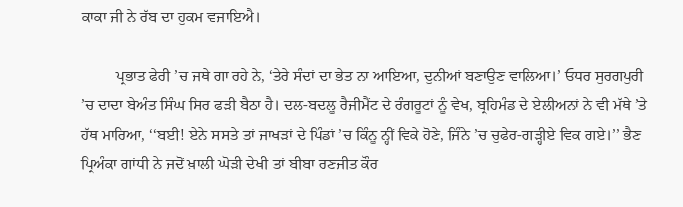ਕਾਕਾ ਜੀ ਨੇ ਰੱਬ ਦਾ ਹੁਕਮ ਵਜਾਇਐ।

         ਪ੍ਰਭਾਤ ਫੇਰੀ ’ਚ ਜਥੇ ਗਾ ਰਹੇ ਨੇ, ‘ਤੇਰੇ ਸੰਦਾਂ ਦਾ ਭੇਤ ਨਾ ਆਇਆ, ਦੁਨੀਆਂ ਬਣਾਉਣ ਵਾਲਿਆ।’ ਓਧਰ ਸੁਰਗਪੁਰੀ ’ਚ ਦਾਦਾ ਬੇਅੰਤ ਸਿੰਘ ਸਿਰ ਫੜੀ ਬੈਠਾ ਹੈ। ਦਲ-ਬਦਲੂ ਰੈਜੀਮੈਂਟ ਦੇ ਰੰਗਰੂਟਾਂ ਨੂੰ ਵੇਖ, ਬ੍ਰਹਿਮੰਡ ਦੇ ਏਲੀਅਨਾਂ ਨੇ ਵੀ ਮੱਥੇ ’ਤੇ ਹੱਥ ਮਾਰਿਆ, ‘‘ਬਈ! ਏਨੇ ਸਸਤੇ ਤਾਂ ਜਾਖੜਾਂ ਦੇ ਪਿੰਡਾਂ ’ਚ ਕਿੰਨੂ ਨ੍ਹੀਂ ਵਿਕੇ ਹੋਣੇ, ਜਿੰਨੇ ’ਚ ਚੁਫੇਰ-ਗੜ੍ਹੀਏ ਵਿਕ ਗਏ।’’ ਭੈਣ ਪ੍ਰਿਅੰਕਾ ਗਾਂਧੀ ਨੇ ਜਦੋਂ ਖ਼ਾਲੀ ਘੋੜੀ ਦੇਖੀ ਤਾਂ ਬੀਬਾ ਰਣਜੀਤ ਕੌਰ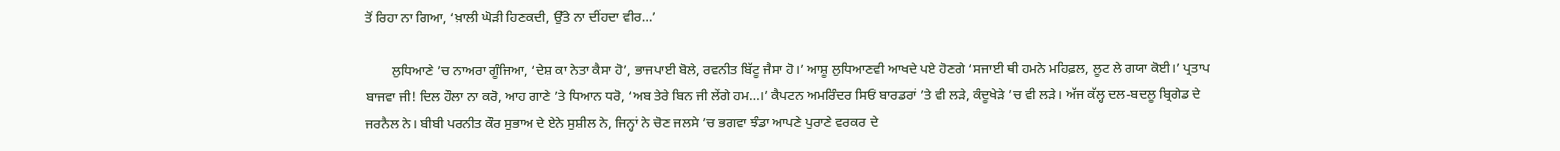ਤੋਂ ਰਿਹਾ ਨਾ ਗਿਆ, ‘ਖ਼ਾਲੀ ਘੋੜੀ ਹਿਣਕਦੀ, ਉੱਤੇ ਨਾ ਦੀਂਹਦਾ ਵੀਰ…’

        ਲੁਧਿਆਣੇ ’ਚ ਨਾਅਰਾ ਗੂੰਜਿਆ, ‘ਦੇਸ਼ ਕਾ ਨੇਤਾ ਕੈਸਾ ਹੋ’, ਭਾਜਪਾਈ ਬੋਲੇ, ਰਵਨੀਤ ਬਿੱਟੂ ਜੈਸਾ ਹੋ।’ ਆਸ਼ੂ ਲੁਧਿਆਣਵੀ ਆਖਦੇ ਪਏ ਹੋਣਗੇ ‘ਸਜਾਈ ਥੀ ਹਮਨੇ ਮਹਿਫ਼ਲ, ਲੂਟ ਲੇ ਗਯਾ ਕੋਈ।’ ਪ੍ਰਤਾਪ ਬਾਜਵਾ ਜੀ! ਦਿਲ ਹੌਲਾ ਨਾ ਕਰੋ, ਆਹ ਗਾਣੇ ’ਤੇ ਧਿਆਨ ਧਰੋ, ‘ਅਬ ਤੇਰੇ ਬਿਨ ਜੀ ਲੇਂਗੇ ਹਮ…।’ ਕੈਪਟਨ ਅਮਰਿੰਦਰ ਸਿਓਂ ਬਾਰਡਰਾਂ ’ਤੇ ਵੀ ਲੜੇ, ਕੰਦੂਖੇੜੇ ’ਚ ਵੀ ਲੜੇ। ਅੱਜ ਕੱਲ੍ਹ ਦਲ-ਬਦਲੂ ਬ੍ਰਿਗੇਡ ਦੇ ਜਰਨੈਲ ਨੇ। ਬੀਬੀ ਪਰਨੀਤ ਕੌਰ ਸੁਭਾਅ ਦੇ ਏਨੇ ਸੁਸ਼ੀਲ ਨੇ, ਜਿਨ੍ਹਾਂ ਨੇ ਚੋਣ ਜਲਸੇ ’ਚ ਭਗਵਾ ਝੰਡਾ ਆਪਣੇ ਪੁਰਾਣੇ ਵਰਕਰ ਦੇ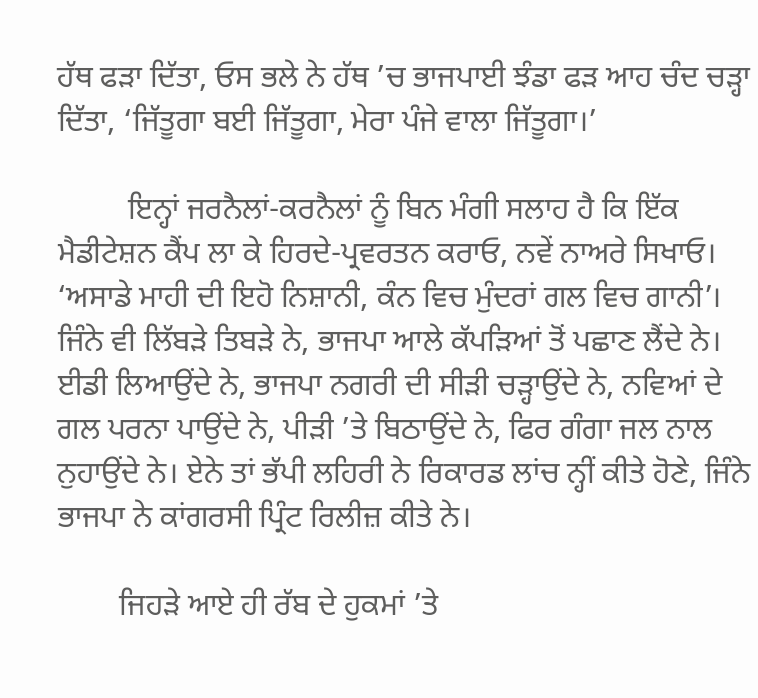ਹੱਥ ਫੜਾ ਦਿੱਤਾ, ਓਸ ਭਲੇ ਨੇ ਹੱਥ ’ਚ ਭਾਜਪਾਈ ਝੰਡਾ ਫੜ ਆਹ ਚੰਦ ਚੜ੍ਹਾ ਦਿੱਤਾ, ‘ਜਿੱਤੂਗਾ ਬਈ ਜਿੱਤੂਗਾ, ਮੇਰਾ ਪੰਜੇ ਵਾਲਾ ਜਿੱਤੂਗਾ।’

         ਇਨ੍ਹਾਂ ਜਰਨੈਲਾਂ-ਕਰਨੈਲਾਂ ਨੂੰ ਬਿਨ ਮੰਗੀ ਸਲਾਹ ਹੈ ਕਿ ਇੱਕ ਮੈਡੀਟੇਸ਼ਨ ਕੈਂਪ ਲਾ ਕੇ ਹਿਰਦੇ-ਪ੍ਰਵਰਤਨ ਕਰਾਓ, ਨਵੇਂ ਨਾਅਰੇ ਸਿਖਾਓ। ‘ਅਸਾਡੇ ਮਾਹੀ ਦੀ ਇਹੋ ਨਿਸ਼ਾਨੀ, ਕੰਨ ਵਿਚ ਮੁੰਦਰਾਂ ਗਲ ਵਿਚ ਗਾਨੀ’। ਜਿੰਨੇ ਵੀ ਲਿੱਬੜੇ ਤਿਬੜੇ ਨੇ, ਭਾਜਪਾ ਆਲੇ ਕੱਪੜਿਆਂ ਤੋਂ ਪਛਾਣ ਲੈਂਦੇ ਨੇ। ਈਡੀ ਲਿਆਉਂਦੇ ਨੇ, ਭਾਜਪਾ ਨਗਰੀ ਦੀ ਸੀੜੀ ਚੜ੍ਹਾਉਂਦੇ ਨੇ, ਨਵਿਆਂ ਦੇ ਗਲ ਪਰਨਾ ਪਾਉਂਦੇ ਨੇ, ਪੀੜੀ ’ਤੇ ਬਿਠਾਉਂਦੇ ਨੇ, ਫਿਰ ਗੰਗਾ ਜਲ ਨਾਲ ਨੁਹਾਉਂਦੇ ਨੇ। ਏਨੇ ਤਾਂ ਭੱਪੀ ਲਹਿਰੀ ਨੇ ਰਿਕਾਰਡ ਲਾਂਚ ਨ੍ਹੀਂ ਕੀਤੇ ਹੋਣੇ, ਜਿੰਨੇ ਭਾਜਪਾ ਨੇ ਕਾਂਗਰਸੀ ਪ੍ਰਿੰਟ ਰਿਲੀਜ਼ ਕੀਤੇ ਨੇ।

        ਜਿਹੜੇ ਆਏ ਹੀ ਰੱਬ ਦੇ ਹੁਕਮਾਂ ’ਤੇ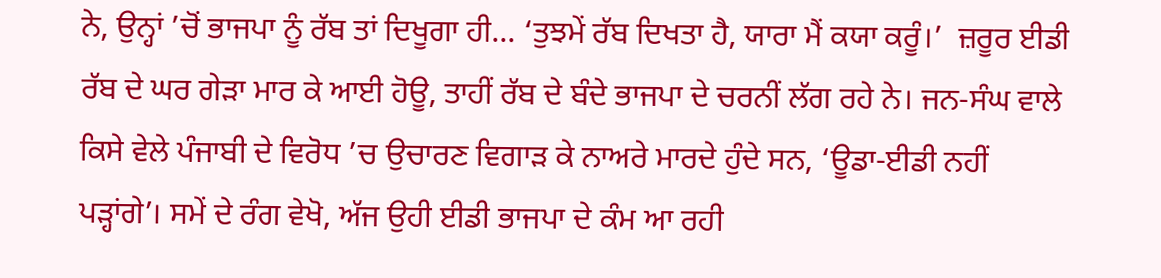ਨੇ, ਉਨ੍ਹਾਂ ’ਚੋਂ ਭਾਜਪਾ ਨੂੰ ਰੱਬ ਤਾਂ ਦਿਖੂਗਾ ਹੀ... ‘ਤੁਝਮੇਂ ਰੱਬ ਦਿਖਤਾ ਹੈ, ਯਾਰਾ ਮੈਂ ਕਯਾ ਕਰੂੰ।’  ਜ਼ਰੂਰ ਈਡੀ ਰੱਬ ਦੇ ਘਰ ਗੇੜਾ ਮਾਰ ਕੇ ਆਈ ਹੋਊ, ਤਾਹੀਂ ਰੱਬ ਦੇ ਬੰਦੇ ਭਾਜਪਾ ਦੇ ਚਰਨੀਂ ਲੱਗ ਰਹੇ ਨੇ। ਜਨ-ਸੰਘ ਵਾਲੇ ਕਿਸੇ ਵੇਲੇ ਪੰਜਾਬੀ ਦੇ ਵਿਰੋਧ ’ਚ ਉਚਾਰਣ ਵਿਗਾੜ ਕੇ ਨਾਅਰੇ ਮਾਰਦੇ ਹੁੰਦੇ ਸਨ, ‘ਊਡਾ-ਈਡੀ ਨਹੀਂ ਪੜ੍ਹਾਂਗੇ’। ਸਮੇਂ ਦੇ ਰੰਗ ਵੇਖੋ, ਅੱਜ ਉਹੀ ਈਡੀ ਭਾਜਪਾ ਦੇ ਕੰਮ ਆ ਰਹੀ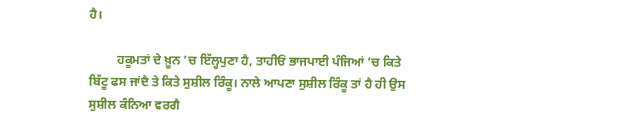ਹੈ।

         ਹਕੂਮਤਾਂ ਦੇ ਖ਼ੂਨ ’ਚ ਇੱਲ੍ਹਪੁਣਾ ਹੈ, ਤਾਹੀਓਂ ਭਾਜਪਾਈ ਪੰਜਿਆਂ ’ਚ ਕਿਤੇ ਬਿੱਟੂ ਫਸ ਜਾਂਦੈ ਤੇ ਕਿਤੇ ਸੁਸ਼ੀਲ ਰਿੰਕੂ। ਨਾਲੇ ਆਪਣਾ ਸੁਸ਼ੀਲ ਰਿੰਕੂ ਤਾਂ ਹੈ ਹੀ ਉਸ ਸੁਸ਼ੀਲ ਕੰਨਿਆ ਵਰਗੈ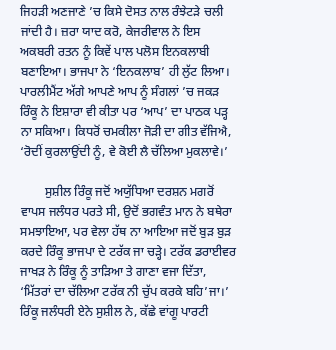ਜਿਹੜੀ ਅਣਜਾਣੇ ’ਚ ਕਿਸੇ ਦੋਸਤ ਨਾਲ ਰੰਝੇਟੜੇ ਚਲੀ ਜਾਂਦੀ ਹੈ। ਜ਼ਰਾ ਯਾਦ ਕਰੋ, ਕੇਜਰੀਵਾਲ ਨੇ ਇਸ ਅਕਬਰੀ ਰਤਨ ਨੂੰ ਕਿਵੇਂ ਪਾਲ ਪਲੋਸ ਇਨਕਲਾਬੀ ਬਣਾਇਆ। ਭਾਜਪਾ ਨੇ ‘ਇਨਕਲਾਬ’ ਹੀ ਲੁੱਟ ਲਿਆ। ਪਾਰਲੀਮੈਂਟ ਅੱਗੇ ਆਪਣੇ ਆਪ ਨੂੰ ਸੰਗਲਾਂ ’ਚ ਜਕੜ ਰਿੰਕੂ ਨੇ ਇਸ਼ਾਰਾ ਵੀ ਕੀਤਾ ਪਰ ‘ਆਪ’ ਦਾ ਪਾਠਕ ਪੜ੍ਹ ਨਾ ਸਕਿਆ। ਕਿਧਰੋਂ ਚਮਕੀਲਾ ਜੋੜੀ ਦਾ ਗੀਤ ਵੱਜਿਐ, ‘ਰੋਦੀਂ ਕੁਰਲਾਉਂਦੀ ਨੂੰ, ਵੇ ਕੋਈ ਲੈ ਚੱਲਿਆ ਮੁਕਲਾਵੇ।’

        ਸੁਸ਼ੀਲ ਰਿੰਕੂ ਜਦੋਂ ਅਯੁੱਧਿਆ ਦਰਸ਼ਨ ਮਗਰੋਂ ਵਾਪਸ ਜਲੰਧਰ ਪਰਤੇ ਸੀ, ਉਦੋਂ ਭਗਵੰਤ ਮਾਨ ਨੇ ਬਥੇਰਾ ਸਮਝਾਇਆ, ਪਰ ਵੇਲਾ ਹੱਥ ਨਾ ਆਇਆ ਜਦੋਂ ਬੁੜ ਬੁੜ ਕਰਦੇ ਰਿੰਕੂ ਭਾਜਪਾ ਦੇ ਟਰੱਕ ਜਾ ਚੜ੍ਹੇ। ਟਰੱਕ ਡਰਾਈਵਰ ਜਾਖੜ ਨੇ ਰਿੰਕੂ ਨੂੰ ਤਾੜਿਆ ਤੇ ਗਾਣਾ ਵਜਾ ਦਿੱਤਾ, ‘ਮਿੱਤਰਾਂ ਦਾ ਚੱਲਿਆ ਟਰੱਕ ਨੀ ਚੁੱਪ ਕਰਕੇ ਬਹਿ’ਜਾ।’ ਰਿੰਕੂ ਜਲੰਧਰੀ ਏਨੇ ਸੁਸ਼ੀਲ ਨੇ, ਕੱਛੇ ਵਾਂਗੂ ਪਾਰਟੀ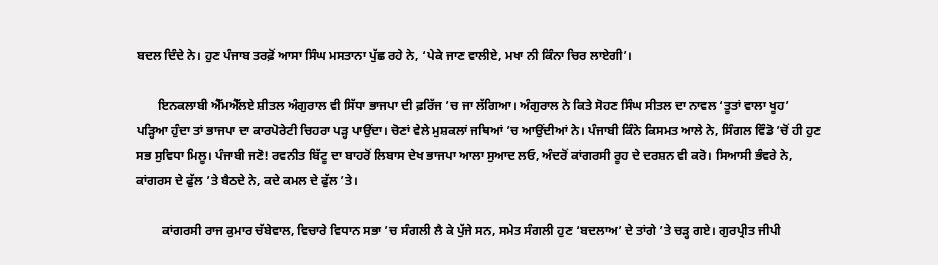ਬਦਲ ਦਿੰਦੇ ਨੇ। ਹੁਣ ਪੰਜਾਬ ਤਰਫ਼ੋਂ ਆਸਾ ਸਿੰਘ ਮਸਤਾਨਾ ਪੁੱਛ ਰਹੇ ਨੇ, ‘ਪੇਕੇ ਜਾਣ ਵਾਲੀਏ, ਮਖਾ ਨੀ ਕਿੰਨਾ ਚਿਰ ਲਾਏਗੀ’।

       ਇਨਕਲਾਬੀ ਐੱਮਐੱਲਏ ਸ਼ੀਤਲ ਅੰਗੁਰਾਲ ਵੀ ਸਿੱਧਾ ਭਾਜਪਾ ਦੀ ਫ਼ਰਿੱਜ ’ਚ ਜਾ ਲੱਗਿਆ। ਅੰਗੁਰਾਲ ਨੇ ਕਿਤੇ ਸੋਹਣ ਸਿੰਘ ਸੀਤਲ ਦਾ ਨਾਵਲ ‘ਤੂਤਾਂ ਵਾਲਾ ਖੂਹ’ ਪੜ੍ਹਿਆ ਹੁੰਦਾ ਤਾਂ ਭਾਜਪਾ ਦਾ ਕਾਰਪੋਰੇਟੀ ਚਿਹਰਾ ਪੜ੍ਹ ਪਾਉਂਦਾ। ਚੋਣਾਂ ਵੇਲੇ ਮੁਸ਼ਕਲਾਂ ਜਥਿਆਂ ’ਚ ਆਉਂਦੀਆਂ ਨੇ। ਪੰਜਾਬੀ ਕਿੰਨੇ ਕਿਸਮਤ ਆਲੇ ਨੇ, ਸਿੰਗਲ ਵਿੰਡੋ ’ਚੋਂ ਹੀ ਹੁਣ ਸਭ ਸੁਵਿਧਾ ਮਿਲੂ। ਪੰਜਾਬੀ ਜਣੋ! ਰਵਨੀਤ ਬਿੱਟੂ ਦਾ ਬਾਹਰੋਂ ਲਿਬਾਸ ਦੇਖ ਭਾਜਪਾ ਆਲਾ ਸੁਆਦ ਲਓ, ਅੰਦਰੋਂ ਕਾਂਗਰਸੀ ਰੂਹ ਦੇ ਦਰਸ਼ਨ ਵੀ ਕਰੋ। ਸਿਆਸੀ ਭੰਵਰੇ ਨੇ, ਕਾਂਗਰਸ ਦੇ ਫੁੱਲ ’ਤੇ ਬੈਠਦੇ ਨੇ, ਕਦੇ ਕਮਲ ਦੇ ਫੁੱਲ ’ਤੇ।

        ਕਾਂਗਰਸੀ ਰਾਜ ਕੁਮਾਰ ਚੱਬੇਵਾਲ, ਵਿਚਾਰੇ ਵਿਧਾਨ ਸਭਾ ’ਚ ਸੰਗਲੀ ਲੈ ਕੇ ਪੁੱਜੇ ਸਨ, ਸਮੇਤ ਸੰਗਲੀ ਹੁਣ ‘ਬਦਲਾਅ’ ਦੇ ਤਾਂਗੇ ’ਤੇ ਚੜ੍ਹ ਗਏ। ਗੁਰਪ੍ਰੀਤ ਜੀਪੀ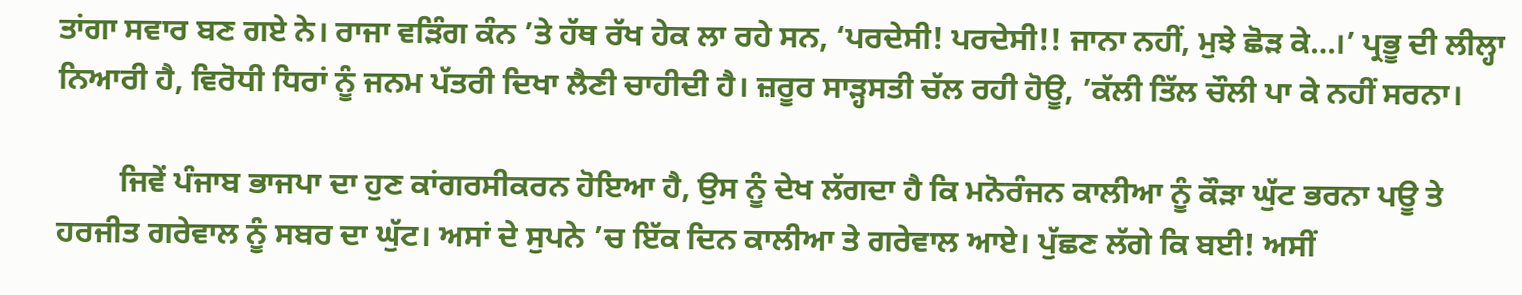ਤਾਂਗਾ ਸਵਾਰ ਬਣ ਗਏ ਨੇ। ਰਾਜਾ ਵੜਿੰਗ ਕੰਨ ’ਤੇ ਹੱਥ ਰੱਖ ਹੇਕ ਲਾ ਰਹੇ ਸਨ, ‘ਪਰਦੇਸੀ! ਪਰਦੇਸੀ!! ਜਾਨਾ ਨਹੀਂ, ਮੁਝੇ ਛੋੜ ਕੇ…।’ ਪ੍ਰਭੂ ਦੀ ਲੀਲ੍ਹਾ ਨਿਆਰੀ ਹੈ, ਵਿਰੋਧੀ ਧਿਰਾਂ ਨੂੰ ਜਨਮ ਪੱਤਰੀ ਦਿਖਾ ਲੈਣੀ ਚਾਹੀਦੀ ਹੈ। ਜ਼ਰੂਰ ਸਾੜ੍ਹਸਤੀ ਚੱਲ ਰਹੀ ਹੋਊ, ’ਕੱਲੀ ਤਿੱਲ ਚੌਲੀ ਪਾ ਕੇ ਨਹੀਂ ਸਰਨਾ।

        ਜਿਵੇਂ ਪੰਜਾਬ ਭਾਜਪਾ ਦਾ ਹੁਣ ਕਾਂਗਰਸੀਕਰਨ ਹੋਇਆ ਹੈ, ਉਸ ਨੂੰ ਦੇਖ ਲੱਗਦਾ ਹੈ ਕਿ ਮਨੋਰੰਜਨ ਕਾਲੀਆ ਨੂੰ ਕੌੜਾ ਘੁੱਟ ਭਰਨਾ ਪਊ ਤੇ ਹਰਜੀਤ ਗਰੇਵਾਲ ਨੂੰ ਸਬਰ ਦਾ ਘੁੱਟ। ਅਸਾਂ ਦੇ ਸੁਪਨੇ ’ਚ ਇੱਕ ਦਿਨ ਕਾਲੀਆ ਤੇ ਗਰੇਵਾਲ ਆਏ। ਪੁੱਛਣ ਲੱਗੇ ਕਿ ਬਈ! ਅਸੀਂ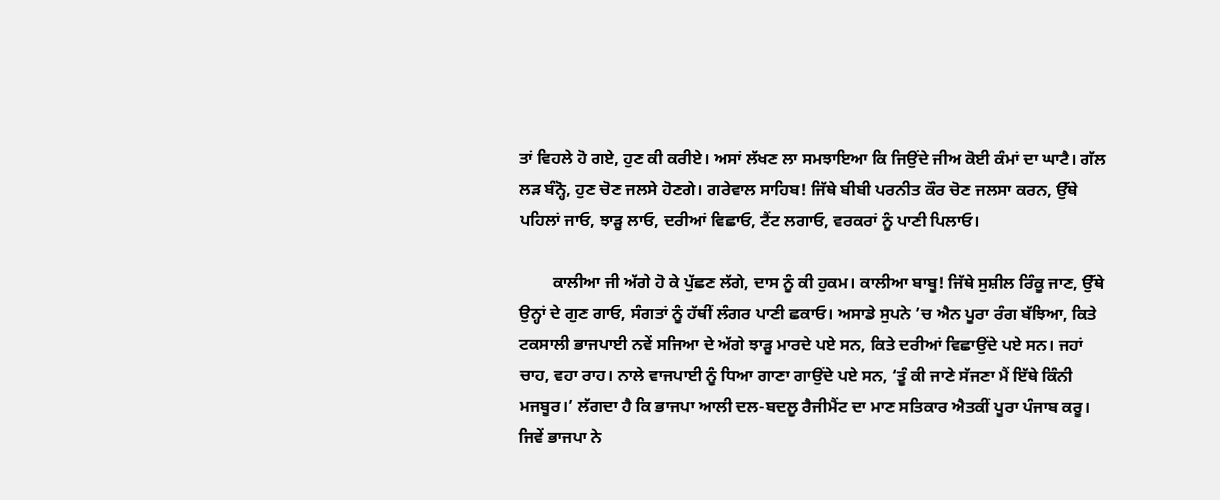ਤਾਂ ਵਿਹਲੇ ਹੋ ਗਏ, ਹੁਣ ਕੀ ਕਰੀਏ। ਅਸਾਂ ਲੱਖਣ ਲਾ ਸਮਝਾਇਆ ਕਿ ਜਿਉਂਦੇ ਜੀਅ ਕੋਈ ਕੰਮਾਂ ਦਾ ਘਾਟੈ। ਗੱਲ ਲੜ ਬੰਨ੍ਹੋ, ਹੁਣ ਚੋਣ ਜਲਸੇ ਹੋਣਗੇ। ਗਰੇਵਾਲ ਸਾਹਿਬ! ਜਿੱਥੇ ਬੀਬੀ ਪਰਨੀਤ ਕੌਰ ਚੋਣ ਜਲਸਾ ਕਰਨ, ਉੱਥੇ ਪਹਿਲਾਂ ਜਾਓ, ਝਾੜੂ ਲਾਓ, ਦਰੀਆਂ ਵਿਛਾਓ, ਟੈਂਟ ਲਗਾਓ, ਵਰਕਰਾਂ ਨੂੰ ਪਾਣੀ ਪਿਲਾਓ।

        ਕਾਲੀਆ ਜੀ ਅੱਗੇ ਹੋ ਕੇ ਪੁੱਛਣ ਲੱਗੇ, ਦਾਸ ਨੂੰ ਕੀ ਹੁਕਮ। ਕਾਲੀਆ ਬਾਬੂ! ਜਿੱਥੇ ਸੁਸ਼ੀਲ ਰਿੰਕੂ ਜਾਣ, ਉੱਥੇ ਉਨ੍ਹਾਂ ਦੇ ਗੁਣ ਗਾਓ, ਸੰਗਤਾਂ ਨੂੰ ਹੱਥੀਂ ਲੰਗਰ ਪਾਣੀ ਛਕਾਓ। ਅਸਾਡੇ ਸੁਪਨੇ ’ਚ ਐਨ ਪੂਰਾ ਰੰਗ ਬੱਝਿਆ, ਕਿਤੇ ਟਕਸਾਲੀ ਭਾਜਪਾਈ ਨਵੇਂ ਸਜਿਆ ਦੇ ਅੱਗੇ ਝਾੜੂ ਮਾਰਦੇ ਪਏ ਸਨ, ਕਿਤੇ ਦਰੀਆਂ ਵਿਛਾਉਂਦੇ ਪਏ ਸਨ। ਜਹਾਂ ਚਾਹ, ਵਹਾ ਰਾਹ। ਨਾਲੇ ਵਾਜਪਾਈ ਨੂੰ ਧਿਆ ਗਾਣਾ ਗਾਉਂਦੇ ਪਏ ਸਨ, ‘ਤੂੰ ਕੀ ਜਾਣੇ ਸੱਜਣਾ ਮੈਂ ਇੱਥੇ ਕਿੰਨੀ ਮਜਬੂਰ।’ ਲੱਗਦਾ ਹੈ ਕਿ ਭਾਜਪਾ ਆਲੀ ਦਲ-ਬਦਲੂ ਰੈਜੀਮੈਂਟ ਦਾ ਮਾਣ ਸਤਿਕਾਰ ਐਤਕੀਂ ਪੂਰਾ ਪੰਜਾਬ ਕਰੂ। ਜਿਵੇਂ ਭਾਜਪਾ ਨੇ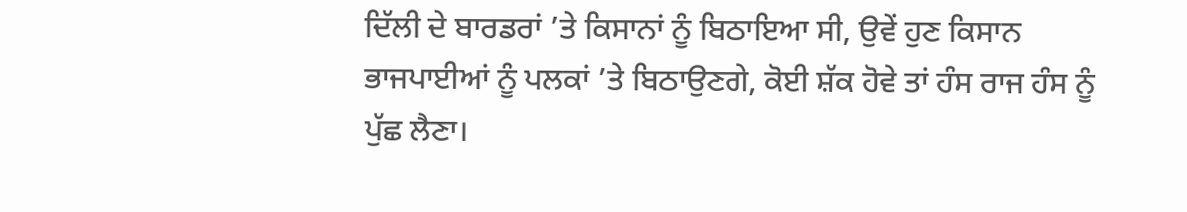ਦਿੱਲੀ ਦੇ ਬਾਰਡਰਾਂ ’ਤੇ ਕਿਸਾਨਾਂ ਨੂੰ ਬਿਠਾਇਆ ਸੀ, ਉਵੇਂ ਹੁਣ ਕਿਸਾਨ ਭਾਜਪਾਈਆਂ ਨੂੰ ਪਲਕਾਂ ’ਤੇ ਬਿਠਾਉਣਗੇ, ਕੋਈ ਸ਼ੱਕ ਹੋਵੇ ਤਾਂ ਹੰਸ ਰਾਜ ਹੰਸ ਨੂੰ ਪੁੱਛ ਲੈਣਾ।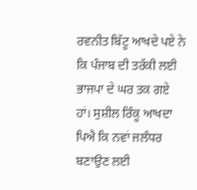ਰਵਨੀਤ ਬਿੱਟੂ ਆਖਦੇ ਪਏ ਨੇ ਕਿ ਪੰਜਾਬ ਦੀ ਤਰੱਕੀ ਲਈ ਭਾਜਪਾ ਦੇ ਘਰ ਤਕ ਗਏ ਹਾਂ। ਸੁਸ਼ੀਲ ਰਿੰਕੂ ਆਖਦਾ ਪਿਐ ਕਿ ਨਵਾਂ ਜਲੰਧਰ ਬਣਾਉਣ ਲਈ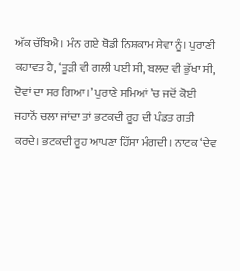ਅੱਕ ਚੱਬਿਐ। ਮੰਨ ਗਏ ਥੋਡੀ ਨਿਸ਼ਕਾਮ ਸੇਵਾ ਨੂੰ। ਪੁਰਾਣੀ ਕਹਾਵਤ ਹੈ, ‘ਤੂੜੀ ਵੀ ਗਲੀ ਪਈ ਸੀ, ਬਲਦ ਵੀ ਭੁੱਖਾ ਸੀ, ਦੋਵਾਂ ਦਾ ਸਰ ਗਿਆ।’ ਪੁਰਾਣੇ ਸਮਿਆਂ ’ਚ ਜਦੋਂ ਕੋਈ ਜਹਾਨੋਂ ਚਲਾ ਜਾਂਦਾ ਤਾਂ ਭਟਕਦੀ ਰੂਹ ਦੀ ਪੰਡਤ ਗਤੀ ਕਰਦੇ। ਭਟਕਦੀ ਰੂਹ ਆਪਣਾ ਹਿੱਸਾ ਮੰਗਦੀ। ਨਾਟਕ ‘ਦੇਵ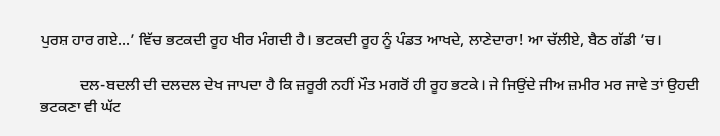ਪੁਰਸ਼ ਹਾਰ ਗਏ...’ ਵਿੱਚ ਭਟਕਦੀ ਰੂਹ ਖੀਰ ਮੰਗਦੀ ਹੈ। ਭਟਕਦੀ ਰੂਹ ਨੂੰ ਪੰਡਤ ਆਖਦੇ, ਲਾਣੇਦਾਰਾ! ਆ ਚੱਲੀਏ, ਬੈਠ ਗੱਡੀ ’ਚ।

          ਦਲ-ਬਦਲੀ ਦੀ ਦਲਦਲ ਦੇਖ ਜਾਪਦਾ ਹੈ ਕਿ ਜ਼ਰੂਰੀ ਨਹੀਂ ਮੌਤ ਮਗਰੋਂ ਹੀ ਰੂਹ ਭਟਕੇ। ਜੇ ਜਿਉਂਦੇ ਜੀਅ ਜ਼ਮੀਰ ਮਰ ਜਾਵੇ ਤਾਂ ਉਹਦੀ ਭਟਕਣਾ ਵੀ ਘੱਟ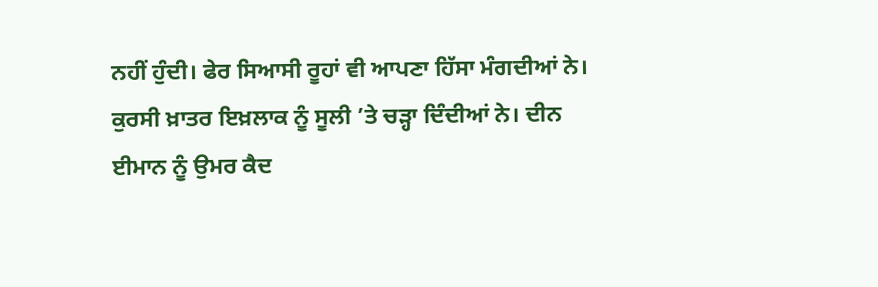ਨਹੀਂ ਹੁੰਦੀ। ਫੇਰ ਸਿਆਸੀ ਰੂਹਾਂ ਵੀ ਆਪਣਾ ਹਿੱਸਾ ਮੰਗਦੀਆਂ ਨੇ। ਕੁਰਸੀ ਖ਼ਾਤਰ ਇਖ਼ਲਾਕ ਨੂੰ ਸੂਲੀ ’ਤੇ ਚੜ੍ਹਾ ਦਿੰਦੀਆਂ ਨੇ। ਦੀਨ ਈਮਾਨ ਨੂੰ ਉਮਰ ਕੈਦ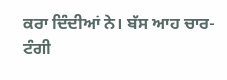ਕਰਾ ਦਿੰਦੀਆਂ ਨੇ। ਬੱਸ ਆਹ ਚਾਰ-ਟੰਗੀ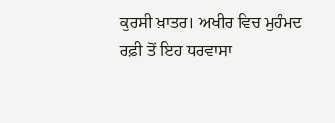ਕੁਰਸੀ ਖ਼ਾਤਰ। ਅਖੀਰ ਵਿਚ ਮੁਹੰਮਦ ਰਫ਼ੀ ਤੋਂ ਇਹ ਧਰਵਾਸਾ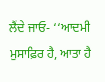ਲੈਂਦੇ ਜਾਓ- ‘‘ਆਦਮੀ ਮੁਸਾਫ਼ਿਰ ਹੈ, ਆਤਾ ਹੈ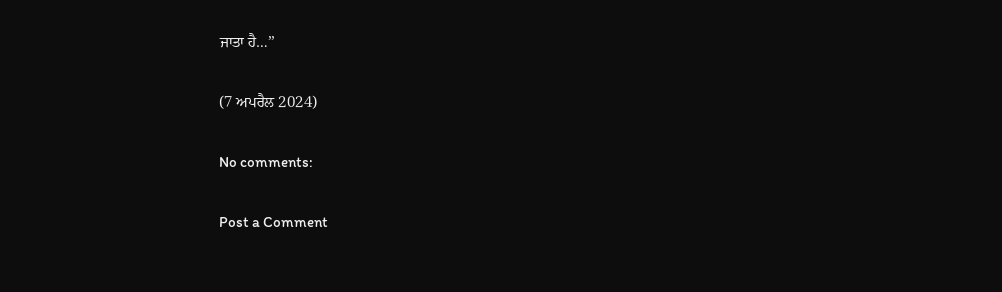ਜਾਤਾ ਹੈ…’’

(7 ਅਪਰੈਲ 2024)

No comments:

Post a Comment